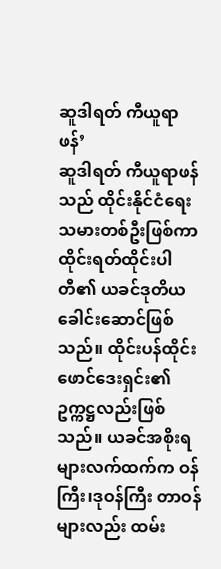ဆူဒါရတ် ကီယူရာဖန်’
ဆူဒါရတ် ကီယူရာဖန် သည် ထိုင်းနိုင်ငံရေးသမားတစ်ဦးဖြစ်ကာ ထိုင်းရတ်ထိုင်းပါတီ၏ ယခင်ဒုတိယခေါင်းဆောင်ဖြစ်သည်။ ထိုင်းပန်ထိုင်းဖောင်ဒေးရှင်း၏ ဥက္ကဋ္ဌလည်းဖြစ်သည်။ ယခင်အစိုးရများလက်ထက်က ဝန်ကြီး၊ဒုဝန်ကြီး တာဝန်များလည်း ထမ်း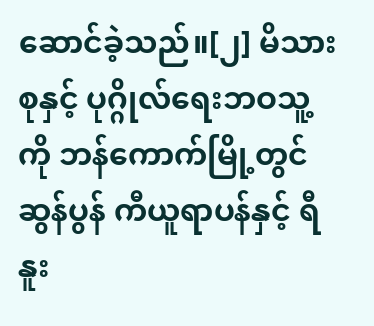ဆောင်ခဲ့သည်။[၂] မိသားစုနှင့် ပုဂ္ဂိုလ်ရေးဘဝသူ့ကို ဘန်ကောက်မြို့တွင် ဆွန်ပွန် ကီယူရာပန်နှင့် ရီနူး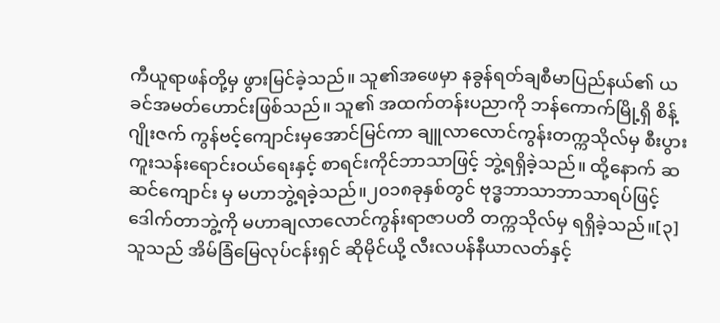ကီယူရာဖန်တို့မှ ဖွားမြင်ခဲ့သည်။ သူ၏အဖေမှာ နခွန်ရတ်ချစီမာပြည်နယ်၏ ယခင်အမတ်ဟောင်းဖြစ်သည်။ သူ၏ အထက်တန်းပညာကို ဘန်ကောက်မြို့ရှိ စိန့်ဂျိုးဇက် ကွန်ဗင့်ကျောင်းမှအောင်မြင်ကာ ချူလာလောင်ကွန်းတက္ကသိုလ်မှ စီးပွားကူးသန်းရောင်းဝယ်ရေးနှင့် စာရင်းကိုင်ဘာသာဖြင့် ဘွဲ့ရရှိခဲ့သည်။ ထို့နောက် ဆဆင်ကျောင်း မှ မဟာဘွဲ့ရခဲ့သည်။၂၀၁၈ခုနှစ်တွင် ဗုဒ္ဓဘာသာဘာသာရပ်ဖြင့် ဒေါက်တာဘွဲ့ကို မဟာချလာလောင်ကွန်းရာဇာပတိ တက္ကသိုလ်မှ ရရှိခဲ့သည်။[၃] သူသည် အိမ်ခြံမြေလုပ်ငန်းရှင် ဆိုမိုင်ယို့ လီးလပန်နီယာလတ်နှင့်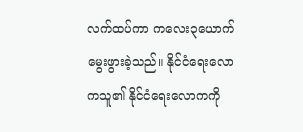လက်ထပ်ကာ ကလေး၃ယောက်မွေးဖွားခဲ့သည်။ နိုင်ငံရေးလောကသူ၏ နိုင်ငံရေးလောကကို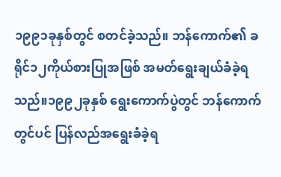၁၉၉၁ခုနှစ်တွင် စတင်ခဲ့သည်။ ဘန်ကောက်၏ ခရိုင်၁၂ကိုယ်စားပြုအဖြစ် အမတ်ရွေးချယ်ခံခဲ့ရသည်။၁၉၉၂ခုနှစ် ရွေးကောက်ပွဲတွင် ဘန်ကောက်တွင်ပင် ပြန်လည်အရွေးခံခဲ့ရ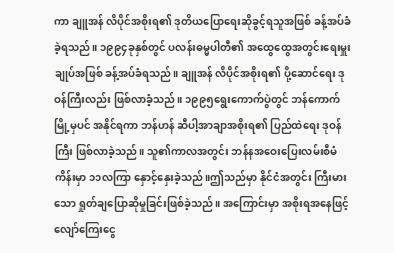ကာ ချူအန် လိပိုင်အစိုးရ၏ ဒုတိယပြောရေးဆိုခွင့်ရသူအဖြစ် ခန့်အပ်ခံခဲ့ရသည်။ ၁၉၉၄ခုနှစ်တွင် ပလန်းဓမ္မပါတီ၏ အထွေထွေအတွင်းရေးမှူးချုပ်အဖြစ် ခန့်အပ်ခံရသည်။ ချူအန် လိပိုင်အစိုးရ၏ ပို့ဆောင်ရေး ဒုဝန်ကြီးလည်း ဖြစ်လာခံ့သည်။ ၁၉၉၅ရွေးကောက်ပွဲတွင် ဘန်ကောက်မြို့မှပင် အနိုင်ရကာ ဘန်ဟန် ဆီပါ့အာချာအစိုးရ၏ ပြည်ထဲရေး ဒုဝန်ကြီး ဖြစ်လာခဲ့သည်။ သူ၏ကာလအတွင်း ဘန်နအဝေးပြေးလမ်းစီမံကိန်းမှာ ၁၁လကြာ နှောင့်နှေးခဲ့သည်။ဤသည်မှာ နိုင်ငံအတွင်း ကြီးမားသော ရှုတ်ချပြောဆိုမှုခြင်းဖြစ်ခဲ့သည်။ အကြောင်းမှာ အစိုးရအနေဖြင့် လျော်ကြေးငွေ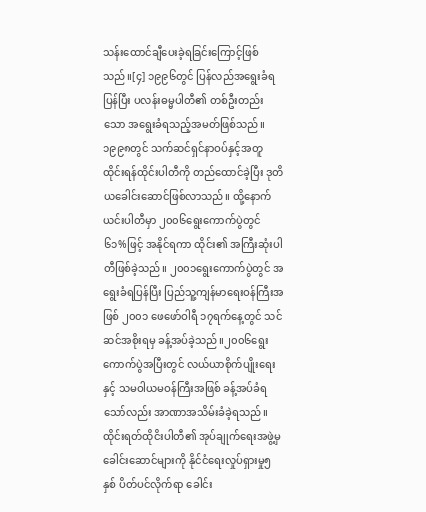သန်းထောင်ချီပေးခဲ့ရခြင်းကြောင့်ဖြစ်သည်။[၄] ၁၉၉၆တွင် ပြန်လည်အရွေးခံရပြန်ပြီး ပလန်းဓမ္မပါတီ၏ တစ်ဦးတည်းသော အရွေးခံရသည့်အမတ်ဖြစ်သည်။ ၁၉၉၈တွင် သက်ဆင်ရှင်နာဝပ်နှင့်အတူ ထိုင်းရန်ထိုင်းပါတီကို တည်ထောင်ခဲ့ပြီး ဒုတိယခေါင်းဆောင်ဖြစ်လာသည်။ ထို့နောက် ယင်းပါတီမှာ ၂၀၀၆ရွေးကောက်ပွဲတွင် ၆၁%ဖြင့် အနိုင်ရကာ ထိုင်း၏ အကြီးဆုံးပါတီဖြစ်ခဲ့သည်။ ၂၀၀၁ရွေးကောက်ပွဲတွင် အရွေးခံရပြန်ပြီး ပြည်သူ့ကျန်မာရေးဝန်ကြီးအဖြစ် ၂၀၀၁ ဖေဖော်ဝါရီ ၁၇ရက်နေ့တွင် သင်ဆင်အစိုးရမှ ခန့်အပ်ခဲ့သည်။၂၀၀၆ရွေးကောက်ပွဲအပြီးတွင် လယ်ယာစိုက်ပျိုးရေးနှင့် သမဝါယမဝန်ကြီးအဖြစ် ခန့်အပ်ခံရသော်လည်း အာဏာအသိမ်းခံခဲ့ရသည်။ ထိုင်းရတ်ထိုငိးပါတီ၏ အုပ်ချုက်ရေးအဖွဲ့မှခေါင်းဆောင်များကို နိုင်ငံရေးလှုပ်ရှားမှု၅နှစ် ပိတ်ပင်လိုက်ရာ ခေါင်း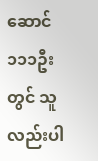ဆောင် ၁၁၁ဦးတွင် သူလည်းပါ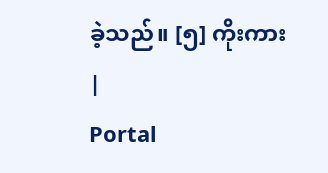ခဲ့သည်။ [၅] ကိုးကား
|
Portal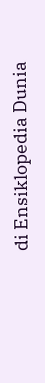di Ensiklopedia Dunia